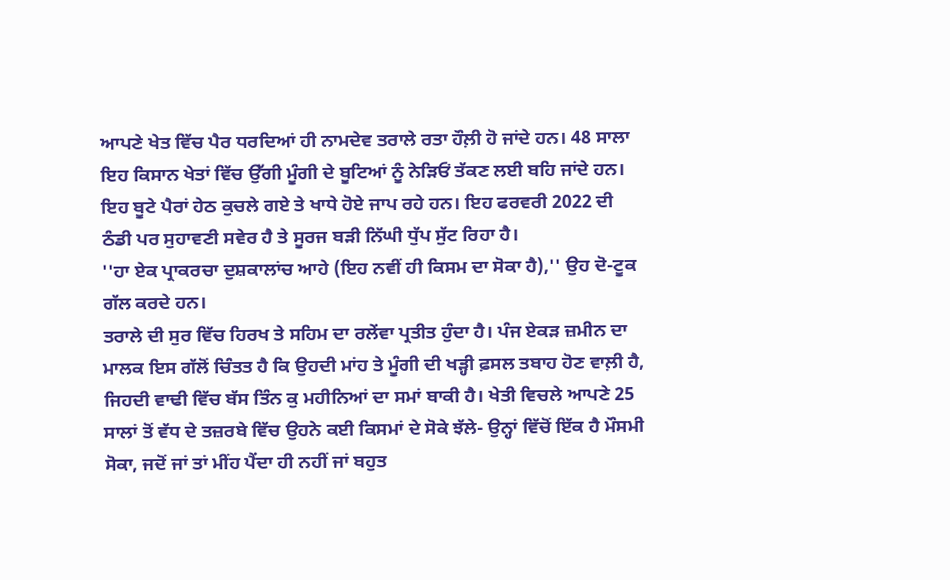ਆਪਣੇ ਖੇਤ ਵਿੱਚ ਪੈਰ ਧਰਦਿਆਂ ਹੀ ਨਾਮਦੇਵ ਤਰਾਲੇ ਰਤਾ ਹੌਲ਼ੀ ਹੋ ਜਾਂਦੇ ਹਨ। 48 ਸਾਲਾ ਇਹ ਕਿਸਾਨ ਖੇਤਾਂ ਵਿੱਚ ਉੱਗੀ ਮੂੰਗੀ ਦੇ ਬੂਟਿਆਂ ਨੂੰ ਨੇੜਿਓਂ ਤੱਕਣ ਲਈ ਬਹਿ ਜਾਂਦੇ ਹਨ। ਇਹ ਬੂਟੇ ਪੈਰਾਂ ਹੇਠ ਕੁਚਲੇ ਗਏ ਤੇ ਖਾਧੇ ਹੋਏ ਜਾਪ ਰਹੇ ਹਨ। ਇਹ ਫਰਵਰੀ 2022 ਦੀ ਠੰਡੀ ਪਰ ਸੁਹਾਵਣੀ ਸਵੇਰ ਹੈ ਤੇ ਸੂਰਜ ਬੜੀ ਨਿੱਘੀ ਧੁੱਪ ਸੁੱਟ ਰਿਹਾ ਹੈ।
''ਹਾ ਏਕ ਪ੍ਰਾਕਰਚਾ ਦੁਸ਼ਕਾਲਾਂਚ ਆਹੇ (ਇਹ ਨਵੀਂ ਹੀ ਕਿਸਮ ਦਾ ਸੋਕਾ ਹੈ),'' ਉਹ ਦੋ-ਟੂਕ ਗੱਲ ਕਰਦੇ ਹਨ।
ਤਰਾਲੇ ਦੀ ਸੁਰ ਵਿੱਚ ਹਿਰਖ ਤੇ ਸਹਿਮ ਦਾ ਰਲੇਂਵਾ ਪ੍ਰਤੀਤ ਹੁੰਦਾ ਹੈ। ਪੰਜ ਏਕੜ ਜ਼ਮੀਨ ਦਾ ਮਾਲਕ ਇਸ ਗੱਲੋਂ ਚਿੰਤਤ ਹੈ ਕਿ ਉਹਦੀ ਮਾਂਹ ਤੇ ਮੂੰਗੀ ਦੀ ਖੜ੍ਹੀ ਫ਼ਸਲ ਤਬਾਹ ਹੋਣ ਵਾਲ਼ੀ ਹੈ, ਜਿਹਦੀ ਵਾਢੀ ਵਿੱਚ ਬੱਸ ਤਿੰਨ ਕੁ ਮਹੀਨਿਆਂ ਦਾ ਸਮਾਂ ਬਾਕੀ ਹੈ। ਖੇਤੀ ਵਿਚਲੇ ਆਪਣੇ 25 ਸਾਲਾਂ ਤੋਂ ਵੱਧ ਦੇ ਤਜ਼ਰਬੇ ਵਿੱਚ ਉਹਨੇ ਕਈ ਕਿਸਮਾਂ ਦੇ ਸੋਕੇ ਝੱਲੇ- ਉਨ੍ਹਾਂ ਵਿੱਚੋਂ ਇੱਕ ਹੈ ਮੌਸਮੀ ਸੋਕਾ, ਜਦੋਂ ਜਾਂ ਤਾਂ ਮੀਂਹ ਪੈਂਦਾ ਹੀ ਨਹੀਂ ਜਾਂ ਬਹੁਤ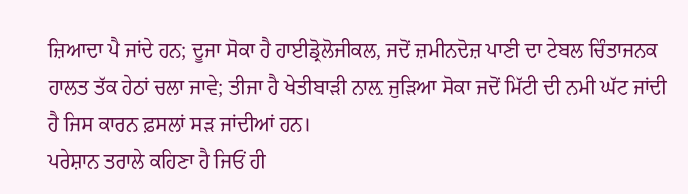ਜ਼ਿਆਦਾ ਪੈ ਜਾਂਦੇ ਹਨ; ਦੂਜਾ ਸੋਕਾ ਹੈ ਹਾਈਡ੍ਰੋਲੋਜੀਕਲ, ਜਦੋਂ ਜ਼ਮੀਨਦੋਜ਼ ਪਾਣੀ ਦਾ ਟੇਬਲ ਚਿੰਤਾਜਨਕ ਹਾਲਤ ਤੱਕ ਹੇਠਾਂ ਚਲਾ ਜਾਵੇ; ਤੀਜਾ ਹੈ ਖੇਤੀਬਾੜੀ ਨਾਲ਼ ਜੁੜਿਆ ਸੋਕਾ ਜਦੋਂ ਮਿੱਟੀ ਦੀ ਨਮੀ ਘੱਟ ਜਾਂਦੀ ਹੈ ਜਿਸ ਕਾਰਨ ਫ਼ਸਲਾਂ ਸੜ ਜਾਂਦੀਆਂ ਹਨ।
ਪਰੇਸ਼ਾਨ ਤਰਾਲੇ ਕਹਿਣਾ ਹੈ ਜਿਓਂ ਹੀ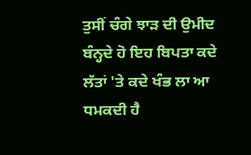ਤੁਸੀਂ ਚੰਗੇ ਝਾੜ ਦੀ ਉਮੀਦ ਬੰਨ੍ਹਦੇ ਹੋ ਇਹ ਬਿਪਤਾ ਕਦੇ ਲੱਤਾਂ 'ਤੇ ਕਦੇ ਖੰਭ ਲਾ ਆ ਧਮਕਦੀ ਹੈ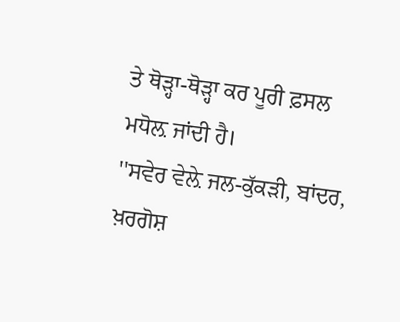ਤੇ ਥੋੜ੍ਹਾ-ਥੋੜ੍ਹਾ ਕਰ ਪੂਰੀ ਫ਼ਸਲ ਮਧੋਲ਼ ਜਾਂਦੀ ਹੈ।
''ਸਵੇਰ ਵੇਲ਼ੇ ਜਲ-ਕੁੱਕੜੀ, ਬਾਂਦਰ, ਖ਼ਰਗੋਸ਼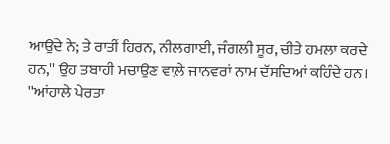ਆਉਂਦੇ ਨੇ; ਤੇ ਰਾਤੀਂ ਹਿਰਨ, ਨੀਲਗਾਈ, ਜੰਗਲੀ ਸੂਰ, ਚੀਤੇ ਹਮਲਾ ਕਰਦੇ ਹਨ,'' ਉਹ ਤਬਾਹੀ ਮਚਾਉਣ ਵਾਲ਼ੇ ਜਾਨਵਰਾਂ ਨਾਮ ਦੱਸਦਿਆਂ ਕਹਿੰਦੇ ਹਨ।
''ਆਂਹਾਲੇ ਪੇਰਤਾ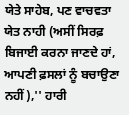ਯੇਤੇ ਸਾਹੇਬ, ਪਣ ਵਾਚਵਤਾ ਯੇਤ ਨਾਹੀ (ਅਸੀਂ ਸਿਰਫ਼ ਬਿਜਾਈ ਕਰਨਾ ਜਾਣਦੇ ਹਾਂ, ਆਪਣੀ ਫ਼ਸਲਾਂ ਨੂੰ ਬਚਾਉਣਾ ਨਹੀਂ),'' ਹਾਰੀ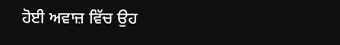ਹੋਈ ਅਵਾਜ਼ ਵਿੱਚ ਉਹ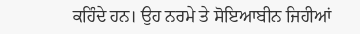ਕਹਿੰਦੇ ਹਨ। ਉਹ ਨਰਮੇ ਤੇ ਸੋਇਆਬੀਨ ਜਿਹੀਆਂ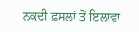ਨਕਦੀ ਫ਼ਸਲਾਂ ਤੋਂ ਇਲਾਵਾ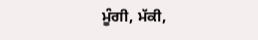ਮੂੰਗੀ, ਮੱਕੀ,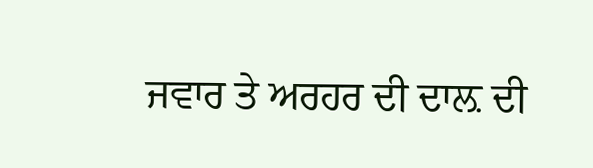ਜਵਾਰ ਤੇ ਅਰਹਰ ਦੀ ਦਾਲ਼ ਦੀ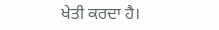ਖੇਤੀ ਕਰਦਾ ਹੈ।